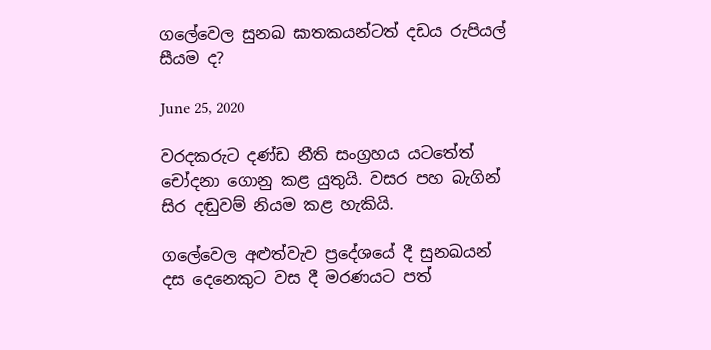ගලේවෙල සුනඛ ඝාතකයන්ටත් දඩය රුපියල් සීයම ද?

June 25, 2020

වරදකරුට දණ්ඩ නීති සංග්‍රහය යටතේත් චෝදනා ගොනු කළ යුතුයි. වසර පහ බැගින් සිර දඬුවම් නියම කළ හැකියි.

ගලේවෙල අළුත්වැව ප්‍රදේශයේ දී සුනඛයන් දස දෙනෙකුට වස දී මරණයට පත්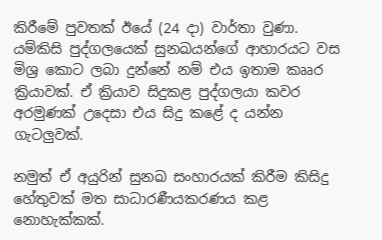කිරීමේ පුවතක් ඊයේ (24 දා) වාර්තා වුණා. යම්කිසි පුද්ගලයෙක් සුනඛයන්ගේ ආහාරයට වස මිශ්‍ර කොට ලබා දුන්නේ නම් එය ඉතාම කෲර ක්‍රියාවක්. ඒ ක්‍රියාව සිදුකළ පුද්ගලයා කවර අරමුණක් උදෙසා එය සිදු කළේ ද යන්න ගැටලුවක්.

නමුත් ඒ අයුරින් සුනඛ සංහාරයක් කිරීම කිසිදු හේතුවක් මත සාධාරණීයකරණය කළ නොහැක්කක්.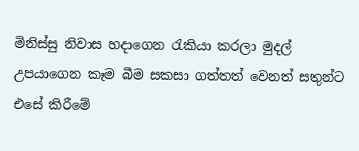මිනිස්සු නිවාස හදාගෙන රැකියා කරලා මුදල් උපයාගෙන කෑම බීම සකසා ගත්තත් වෙනත් සතුන්ට එසේ කිරීමේ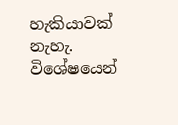හැකියාවක් නැහැ. විශේෂයෙන්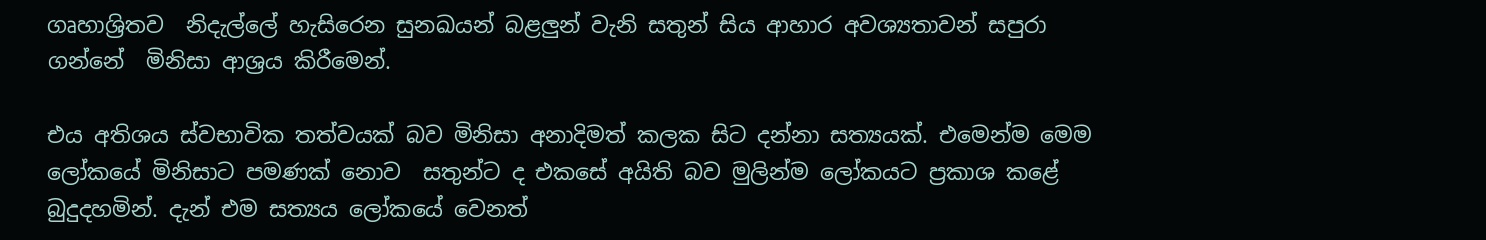ගෘහාශ්‍රිතව  නිදැල්ලේ හැසිරෙන සුනඛයන් බළලුන් වැනි සතුන් සිය ආහාර අවශ්‍යතාවන් සපුරා ගන්නේ  මිනිසා ආශ්‍රය කිරීමෙන්.

එය අතිශය ස්වභාවික තත්වයක් බව මිනිසා අනාදිමත් කලක සිට දන්නා සත්‍යයක්. එමෙන්ම මෙම ලෝකයේ මිනිසාට පමණක් නොව  සතුන්ට ද එකසේ අයිති බව මුලින්ම ලෝකයට ප්‍රකාශ කළේ බුදුදහමින්. දැන් එම සත්‍යය ලෝකයේ වෙනත්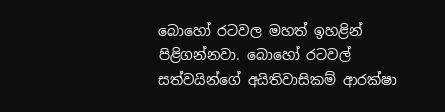බොහෝ රටවල මහත් ඉහළින් පිළිගන්නවා. බොහෝ රටවල් සත්වයින්ගේ අයිතිවාසිකම් ආරක්ෂා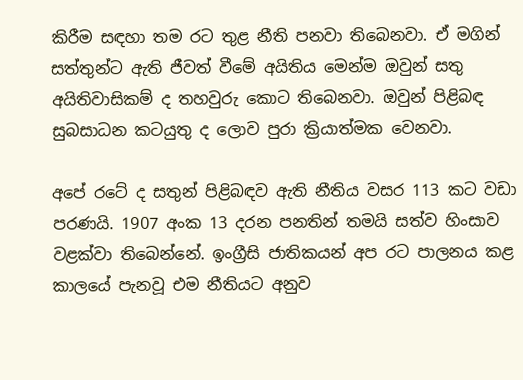කිරීම සඳහා තම රට තුළ නීති පනවා තිබෙනවා. ඒ මගින් සත්තුන්ට ඇති ජීවත් වීමේ අයිතිය මෙන්ම ඔවුන් සතු අයිතිවාසිකම් ද තහවුරු කොට තිබෙනවා. ඔවුන් පිළිබඳ සුබසාධන කටයුතු ද ලොව පුරා ක්‍රියාත්මක වෙනවා.

අපේ රටේ ද සතුන් පිළිබඳව ඇති නීතිය වසර 113 කට වඩා පරණයි. 1907 අංක 13 දරන පනතින් තමයි සත්ව හිංසාව වළක්වා තිබෙන්නේ. ඉංග්‍රීසි ජාතිකයන් අප රට පාලනය කළ කාලයේ පැනවූ එම නීතියට අනුව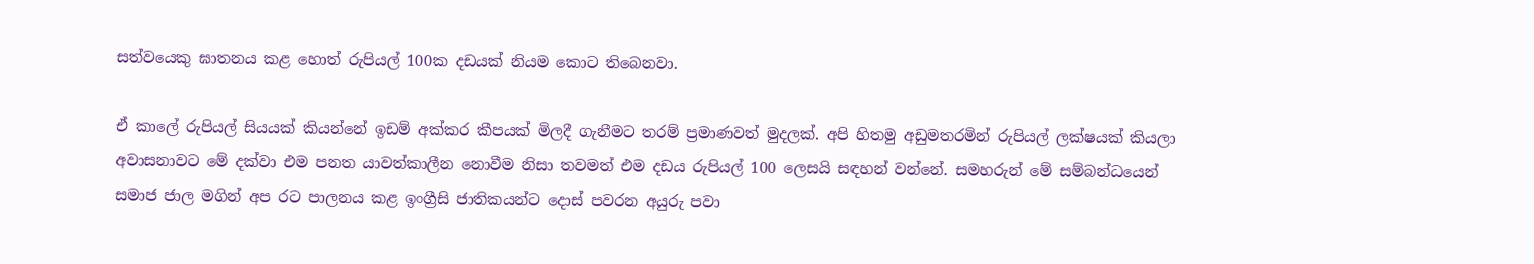සත්වයෙකු ඝාතනය කළ හොත් රුපියල් 100ක දඩයක් නියම කොට තිබෙනවා.

ඒ කාලේ රුපියල් සියයක් කියන්නේ ඉඩම් අක්කර කීපයක් මිලදී ගැනීමට තරම් ප්‍රමාණවත් මුදලක්. අපි හිතමු අඩුමතරමින් රුපියල් ලක්ෂයක් කියලා අවාසනාවට මේ දක්වා එම පනත යාවත්කාලීන නොවීම නිසා තවමත් එම දඩය රුපියල් 100 ලෙසයි සඳහන් වන්නේ. සමහරුන් මේ සම්බන්ධයෙන් සමාජ ජාල මගින් අප රට පාලනය කළ ඉංග්‍රීසි ජාතිකයන්ට දොස් පවරන අයුරු පවා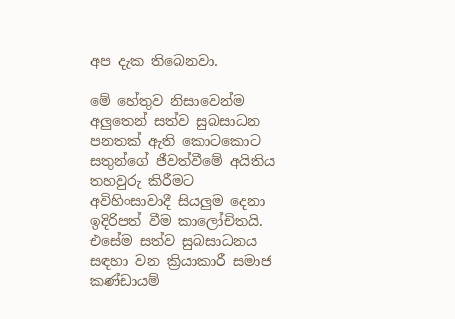අප දැක තිබෙනවා.

මේ හේතුව නිසාවෙන්ම අලුතෙන් සත්ව සුබසාධන පනතක් ඇති කොටකොට සතුන්ගේ ජීවත්වීමේ අයිතිය තහවුරු කිරීමට අවිහිංසාවාදී සියලුම දෙනා ඉදිරිපත් වීම කාලෝචිතයි. එසේම සත්ව සුබසාධනය සඳහා වන ක්‍රියාකාරී සමාජ කණ්ඩායම්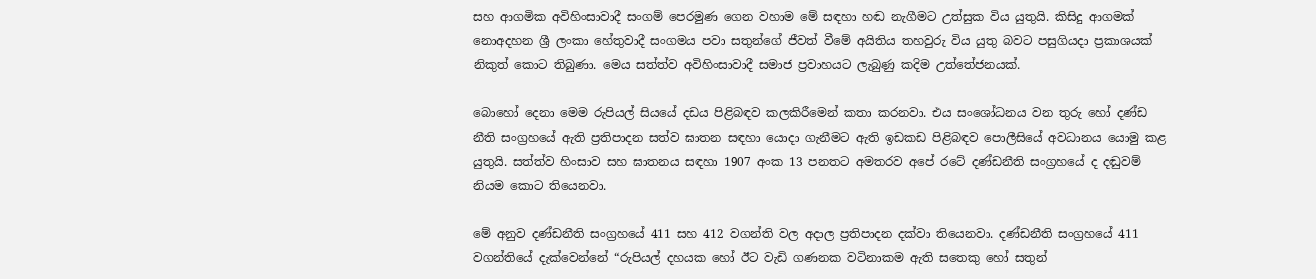සහ ආගමික අවිහිංසාවාදී සංගම් පෙරමුණ ගෙන වහාම මේ සඳහා හඬ නැගීමට උත්සුක විය යුතුයි. කිසිදු ආගමක් නොඅදහන ශ්‍රී ලංකා හේතුවාදී සංගමය පවා සතුන්ගේ ජීවත් වීමේ අයිතිය තහවුරු විය යුතු බවට පසුගියදා ප්‍රකාශයක් නිකුත් කොට තිබුණා. මෙය සත්ත්ව අවිහිංසාවාදී සමාජ ප්‍රවාහයට ලැබුණු කදිම උත්තේජනයක්.

බොහෝ දෙනා මෙම රුපියල් සියයේ දඩය පිළිබඳව කලකිරීමෙන් කතා කරනවා. එය සංශෝධනය වන තුරු හෝ දණ්ඩ නීති සංග්‍රහයේ ඇති ප්‍රතිපාදන සත්ව ඝාතන සඳහා යොදා ගැනීමට ඇති ඉඩකඩ පිළිබඳව පොලීසියේ අවධානය යොමු කළ යුතුයි. සත්ත්ව හිංසාව සහ ඝාතනය සඳහා 1907 අංක 13 පනතට අමතරව අපේ රටේ දණ්ඩනීති සංග්‍රහයේ ද දඬුවම් නියම කොට තියෙනවා.

මේ අනුව දණ්ඩනීති සංග්‍රහයේ 411 සහ 412 වගන්ති වල අදාල ප්‍රතිපාදන දක්වා තියෙනවා. දණ්ඩනීති සංග්‍රහයේ 411 වගන්තියේ දැක්වෙන්නේ “රුපියල් දහයක හෝ ඊට වැඩි ගණනක වටිනාකම ඇති සතෙකු හෝ සතුන්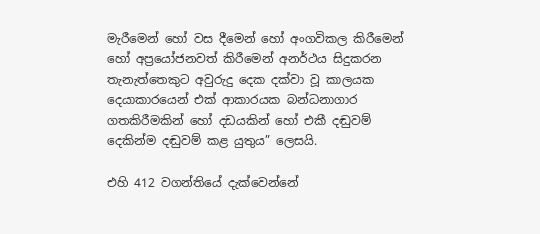මැරීමෙන් හෝ වස දීමෙන් හෝ අංගවිකල කිරීමෙන් හෝ අප්‍රයෝජනවත් කිරීමෙන් අනර්ථය සිදුකරන තැනැත්තෙකුට අවුරුදු දෙක දක්වා වූ කාලයක දෙයාකාරයෙන් එක් ආකාරයක බන්ධනාගාර ගතකිරීමකින් හෝ දඩයකින් හෝ එකී දඬුවම් දෙකින්ම දඬුවම් කළ යුතුය” ලෙසයි.

එහි 412 වගන්තියේ දැක්වෙන්නේ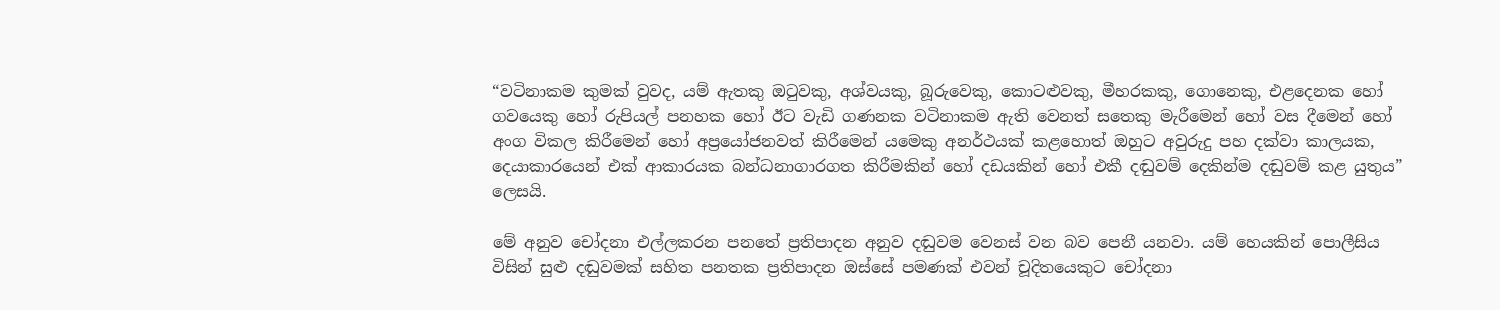“වටිනාකම කුමක් වුවද, යම් ඇතකු ඔටුවකු, අශ්වයකු, බූරුවෙකු, කොටළුවකු, මීහරකකු, ගොනෙකු, එළදෙනක හෝ ගවයෙකු හෝ රුපියල් පනහක හෝ ඊට වැඩි ගණනක වටිනාකම ඇති වෙනත් සතෙකු මැරීමෙන් හෝ වස දීමෙන් හෝ අංග විකල කිරීමෙන් හෝ අප්‍රයෝජනවත් කිරීමෙන් යමෙකු අනර්ථයක් කළහොත් ඔහුට අවුරුදු පහ දක්වා කාලයක, දෙයාකාරයෙන් එක් ආකාරයක බන්ධනාගාරගත කිරීමකින් හෝ දඩයකින් හෝ එකී දඬුවම් දෙකින්ම දඬුවම් කළ යුතුය” ලෙසයි.

මේ අනුව චෝදනා එල්ලකරන පනතේ ප්‍රතිපාදන අනුව දඬුවම වෙනස් වන බව පෙනී යනවා. යම් හෙයකින් පොලීසිය විසින් සුළු දඬුවමක් සහිත පනතක ප්‍රතිපාදන ඔස්සේ පමණක් එවන් චූදිතයෙකුට චෝදනා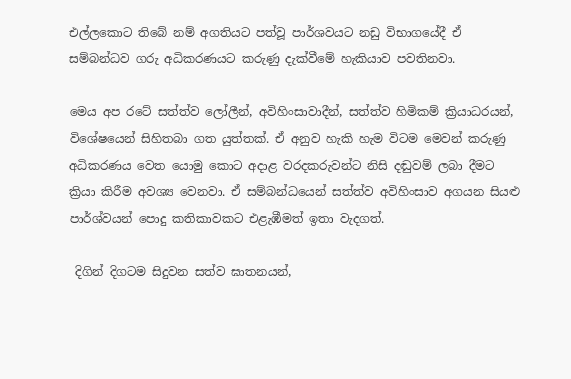එල්ලකොට තිබේ නම් අගතියට පත්වූ පාර්ශවයට නඩු විභාගයේදී ඒ සම්බන්ධව ගරු අධිකරණයට කරුණු දැක්වීමේ හැකියාව පවතිනවා.

මෙය අප රටේ සත්ත්ව ලෝලීන්, අවිහිංසාවාදීන්, සත්ත්ව හිමිකම් ක්‍රියාධරයන්, විශේෂයෙන් සිහිතබා ගත යුත්තක්. ඒ අනුව හැකි හැම විටම මෙවන් කරුණු අධිකරණය වෙත යොමු කොට අදාළ වරදකරුවන්ට නිසි දඬුවම් ලබා දීමට ක්‍රියා කිරීම අවශ්‍ය වෙනවා. ඒ සම්බන්ධයෙන් සත්ත්ව අවිහිංසාව අගයන සියළු පාර්ශ්වයන් පොදු කතිකාවකට එළැඹීමත් ඉතා වැදගත්.

 දිගින් දිගටම සිදුවන සත්ව ඝාතනයන්,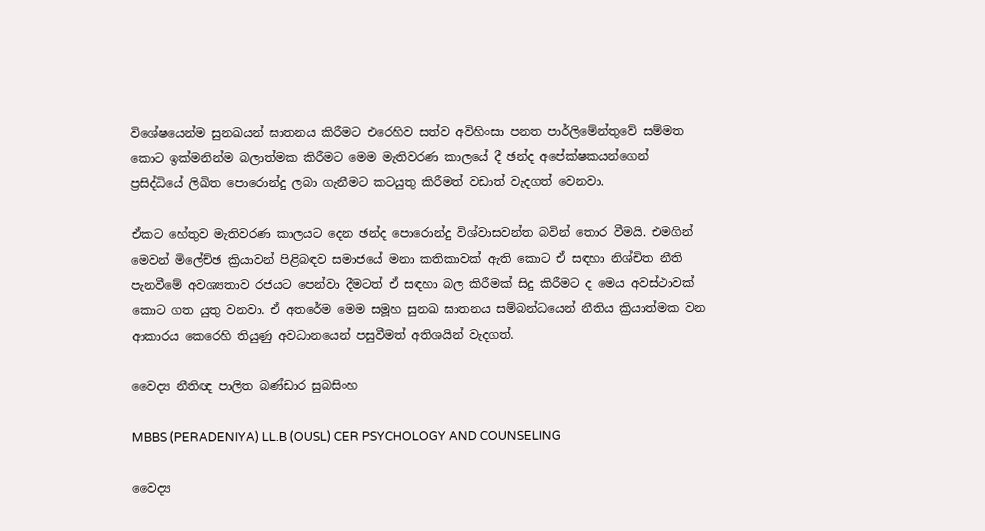විශේෂයෙන්ම සුනඛයන් ඝාතනය කිරීමට එරෙහිව සත්ව අවිහිංසා පනත පාර්ලිමේන්තුවේ සම්මත කොට ඉක්මනින්ම බලාත්මක කිරීමට මෙම මැතිවරණ කාලයේ දී ඡන්ද අපේක්ෂකයන්ගෙන් ප්‍රසිද්ධියේ ලිඛිත පොරොන්දු ලබා ගැනීමට කටයුතු කිරීමත් වඩාත් වැදගත් වෙනවා.

ඒකට හේතුව මැතිවරණ කාලයට දෙන ඡන්ද පොරොන්දු විශ්වාසවන්ත බවින් තොර වීමයි. එමගින් මෙවන් මිලේච්ඡ ක්‍රියාවන් පිළිබඳව සමාජයේ මනා කතිකාවක් ඇති කොට ඒ සඳහා නිශ්චිත නීති පැනවීමේ අවශ්‍යතාව රජයට පෙන්වා දීමටත් ඒ සඳහා බල කිරීමක් සිදු කිරීමට ද මෙය අවස්ථාවක් කොට ගත යුතු වනවා. ඒ අතරේම මෙම සමූහ සුනඛ ඝාතනය සම්බන්ධයෙන් නීතිය ක්‍රියාත්මක වන ආකාරය කෙරෙහි තියුණු අවධානයෙන් පසුවීමත් අතිශයින් වැදගත්.

වෛද්‍ය නීතිඥ පාලිත බණ්ඩාර සුබසිංහ

MBBS (PERADENIYA) LL.B (OUSL) CER PSYCHOLOGY AND COUNSELING

වෛද්‍ය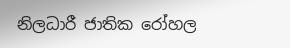නිලධාරී ජාතික රෝහල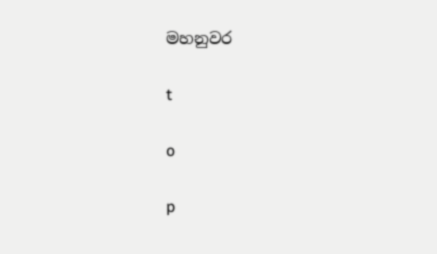මහනුවර

t

o

p